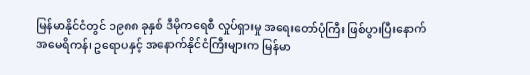မြန်မာနိုင်ငံတွင် ၁၉၈၈ ခုနှစ် ဒီမိုကရေစီ လှုပ်ရှားမှု အရေးတော်ပုံကြီး ဖြစ်ပွားပြီးနောက် အမေရိကန်၊ ဥရောပနှင့် အနောက်နိုင်ငံကြီးများက မြန်မာ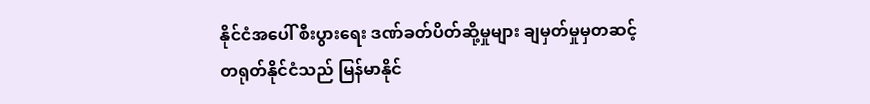နိုင်ငံအပေါ် စီးပွားရေး ဒဏ်ခတ်ပိတ်ဆို့မှုများ ချမှတ်မှုမှတဆင့် တရုတ်နိုင်ငံသည် မြန်မာနိုင်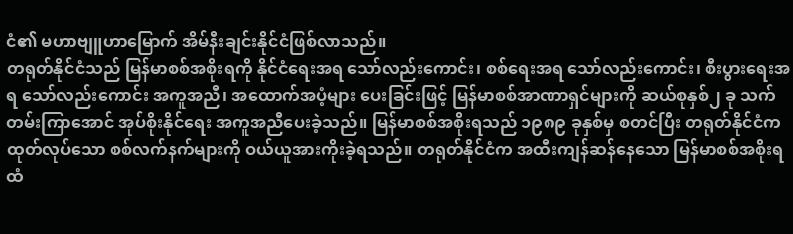ငံ၏ မဟာဗျူဟာမြောက် အိမ်နီးချင်းနိုင်ငံဖြစ်လာသည်။
တရုတ်နိုင်ငံသည် မြန်မာစစ်အစိုးရကို နိုင်ငံရေးအရ သော်လည်းကောင်း၊ စစ်ရေးအရ သော်လည်းကောင်း၊ စီးပွားရေးအရ သော်လည်းကောင်း အကူအညီ၊ အထောက်အပံ့များ ပေးခြင်းဖြင့် မြန်မာစစ်အာဏာရှင်များကို ဆယ်စုနှစ်၂ ခု သက်တမ်းကြာအောင် အုပ်စိုးနိုင်ရေး အကူအညီပေးခဲ့သည်။ မြန်မာစစ်အစိုးရသည် ၁၉၈၉ ခုနှစ်မှ စတင်ပြီး တရုတ်နိုင်ငံက ထုတ်လုပ်သော စစ်လက်နက်များကို ဝယ်ယူအားကိုးခဲ့ရသည်။ တရုတ်နိုင်ငံက အထီးကျန်ဆန်နေသော မြန်မာစစ်အစိုးရထံ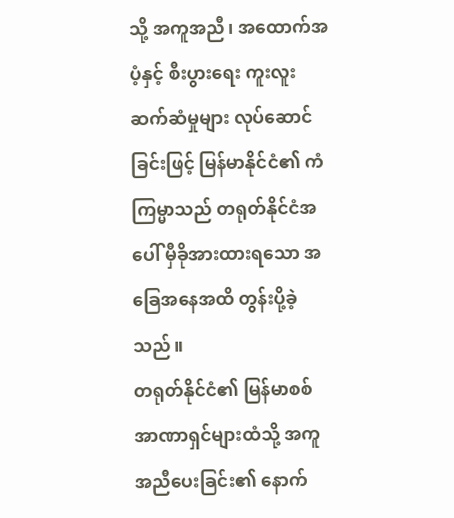သို့ အကူအညီ၊ အထောက်အပံ့နှင့် စီးပွားရေး ကူးလူးဆက်ဆံမှုများ လုပ်ဆောင်ခြင်းဖြင့် မြန်မာနိုင်ငံ၏ ကံကြမ္မာသည် တရုတ်နိုင်ငံအပေါ် မှီခိုအားထားရသော အခြေအနေအထိ တွန်းပို့ခဲ့သည်။
တရုတ်နိုင်ငံ၏ မြန်မာစစ်အာဏာရှင်များထံသို့ အကူအညီပေးခြင်း၏ နောက်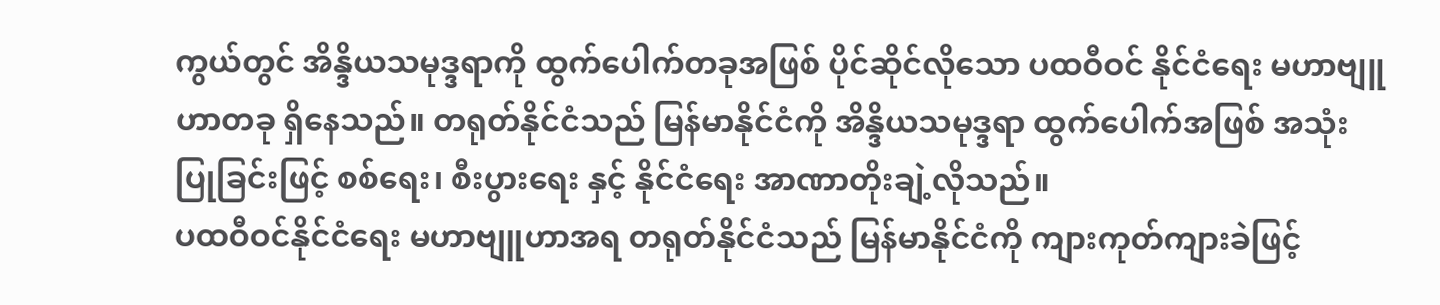ကွယ်တွင် အိန္ဒိယသမုဒ္ဒရာကို ထွက်ပေါက်တခုအဖြစ် ပိုင်ဆိုင်လိုသော ပထဝီဝင် နိုင်ငံရေး မဟာဗျူဟာတခု ရှိနေသည်။ တရုတ်နိုင်ငံသည် မြန်မာနိုင်ငံကို အိန္ဒိယသမုဒ္ဒရာ ထွက်ပေါက်အဖြစ် အသုံးပြုခြင်းဖြင့် စစ်ရေး၊ စီးပွားရေး နှင့် နိုင်ငံရေး အာဏာတိုးချဲ့လိုသည်။
ပထဝီဝင်နိုင်ငံရေး မဟာဗျူဟာအရ တရုတ်နိုင်ငံသည် မြန်မာနိုင်ငံကို ကျားကုတ်ကျားခဲဖြင့်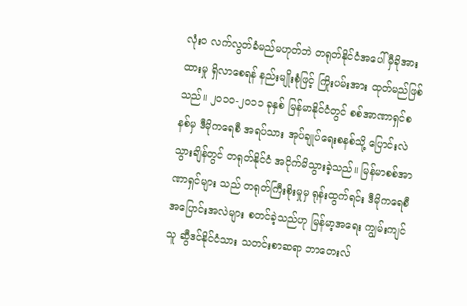လုံးဝ လက်လွတ်ခံမည်မဟုတ်ဘဲ တရုတ်နိုင်ငံအပေါ် မှီခိုအားထားမှု ရှိလာစေရန် နည်းမျိုးစုံဖြင့် ကြိုးပမ်းအား ထုတ်မည်ဖြစ်သည်။ ၂၀၁၀-၂၀၁၁ ခုနှစ် မြန်မာနိုင်ငံတွင် စစ်အာဏာရှင်စနစ်မှ ဒီမိုကရေစီ အရပ်သား အုပ်ချုပ်ရေးစနစ်သို့ ပြောင်းလဲသွားချိန်တွင် တရုတ်နိုင်ငံ အငိုက်မိသွားခဲ့သည်။ မြန်မာစစ်အာဏာရှင်များ သည် တရုတ်ကြီးစိုးမှုမှ ရုန်းထွက်ရင်း ဒီမိုကရေစီ အပြောင်းအလဲများ စတင်ခဲ့သည်ဟု မြန်မာ့အရေး ကျွမ်းကျင်သူ ဆွီဒင်နိုင်ငံသား သတင်းစာဆရာ ဘာတေးလ်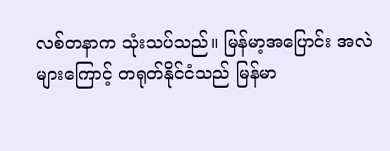လစ်တနာက သုံးသပ်သည်။ မြန်မာ့အပြောင်း အလဲများကြောင့် တရုတ်နိုင်ငံသည် မြန်မာ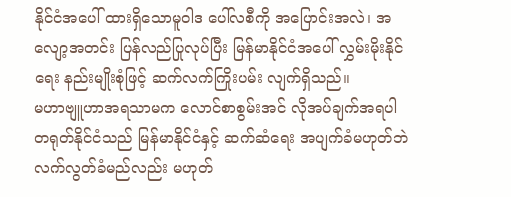နိုင်ငံအပေါ် ထားရှိသောမူဝါဒ ပေါ်လစီကို အပြောင်းအလဲ၊ အလျော့အတင်း ပြန်လည်ပြုလုပ်ပြီး မြန်မာနိုင်ငံအပေါ် လွှမ်းမိုးနိုင်ရေး နည်းမျိုးစုံဖြင့် ဆက်လက်ကြိုးပမ်း လျက်ရှိသည်။
မဟာဗျူဟာအရသာမက လောင်စာစွမ်းအင် လိုအပ်ချက်အရပါ တရုတ်နိုင်ငံသည် မြန်မာနိုင်ငံနှင့် ဆက်ဆံရေး အပျက်ခံမဟုတ်ဘဲ လက်လွတ်ခံမည်လည်း မဟုတ်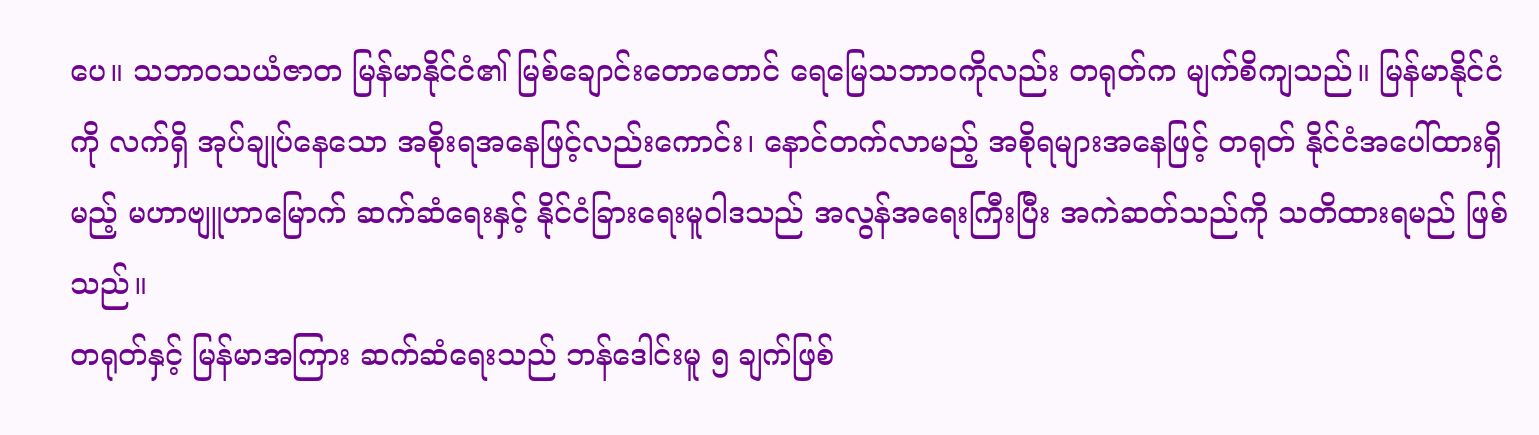ပေ။ သဘာဝသယံဇာတ မြန်မာနိုင်ငံ၏ မြစ်ချောင်းတောတောင် ရေမြေသဘာဝကိုလည်း တရုတ်က မျက်စိကျသည်။ မြန်မာနိုင်ငံကို လက်ရှိ အုပ်ချုပ်နေသော အစိုးရအနေဖြင့်လည်းကောင်း၊ နောင်တက်လာမည့် အစိုရများအနေဖြင့် တရုတ် နိုင်ငံအပေါ်ထားရှိမည့် မဟာဗျူဟာမြောက် ဆက်ဆံရေးနှင့် နိုင်ငံခြားရေးမူဝါဒသည် အလွန်အရေးကြီးပြီး အကဲဆတ်သည်ကို သတိထားရမည် ဖြစ်သည်။
တရုတ်နှင့် မြန်မာအကြား ဆက်ဆံရေးသည် ဘန်ဒေါင်းမူ ၅ ချက်ဖြစ်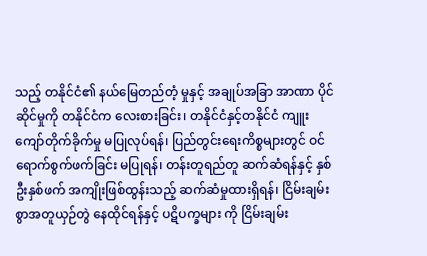သည့် တနိုင်ငံ၏ နယ်မြေတည်တံ့ မှုနှင့် အချုပ်အခြာ အာဏာ ပိုင်ဆိုင်မှုကို တနိုင်ငံက လေးစားခြင်း၊ တနိုင်ငံနှင့်တနိုင်ငံ ကျူးကျော်တိုက်ခိုက်မှု မပြုလုပ်ရန်၊ ပြည်တွင်းရေးကိစ္စများတွင် ဝင်ရောက်စွက်ဖက်ခြင်း မပြုရန်၊ တန်းတူရည်တူ ဆက်ဆံရန်နှင့် နှစ်ဦးနှစ်ဖက် အကျိုးဖြစ်ထွန်းသည့် ဆက်ဆံမှုထားရှိရန်၊ ငြိမ်းချမ်းစွာအတူယှဉ်တွဲ နေထိုင်ရန်နှင့် ပဋိပက္ခများ ကို ငြိမ်းချမ်း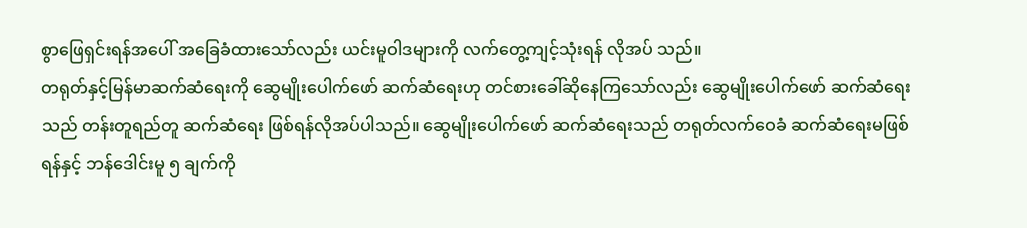စွာဖြေရှင်းရန်အပေါ် အခြေခံထားသော်လည်း ယင်းမူဝါဒများကို လက်တွေ့ကျင့်သုံးရန် လိုအပ် သည်။
တရုတ်နှင့်မြန်မာဆက်ဆံရေးကို ဆွေမျိုးပေါက်ဖော် ဆက်ဆံရေးဟု တင်စားခေါ်ဆိုနေကြသော်လည်း ဆွေမျိုးပေါက်ဖော် ဆက်ဆံရေးသည် တန်းတူရည်တူ ဆက်ဆံရေး ဖြစ်ရန်လိုအပ်ပါသည်။ ဆွေမျိုးပေါက်ဖော် ဆက်ဆံရေးသည် တရုတ်လက်ဝေခံ ဆက်ဆံရေးမဖြစ်ရန်နှင့် ဘန်ဒေါင်းမူ ၅ ချက်ကို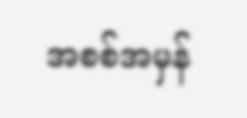အစစ်အမှန်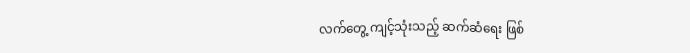လက်တွေ့ ကျင့်သုံးသည့် ဆက်ဆံရေး ဖြစ်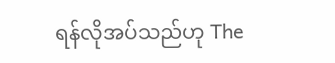ရန်လိုအပ်သည်ဟု The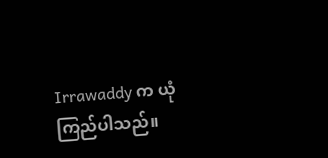Irrawaddy က ယုံကြည်ပါသည်။